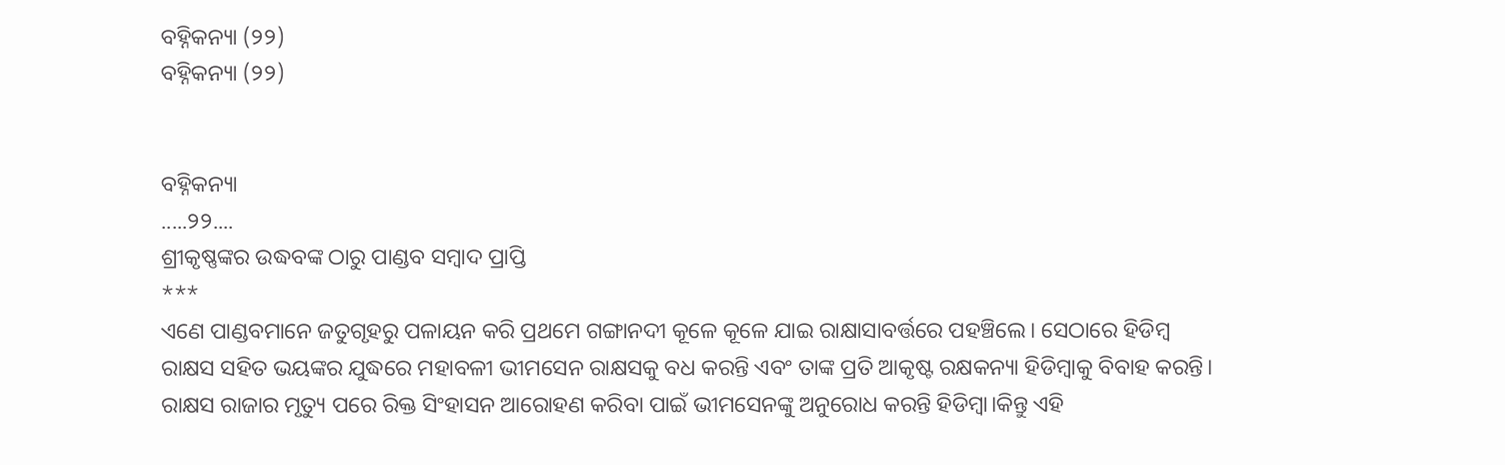ବହ୍ନିକନ୍ୟା (୨୨)
ବହ୍ନିକନ୍ୟା (୨୨)


ବହ୍ନିକନ୍ୟା
.....୨୨....
ଶ୍ରୀକୃଷ୍ଣଙ୍କର ଉଦ୍ଧବଙ୍କ ଠାରୁ ପାଣ୍ଡବ ସମ୍ବାଦ ପ୍ରାପ୍ତି
***
ଏଣେ ପାଣ୍ଡବମାନେ ଜତୁଗୃହରୁ ପଳାୟନ କରି ପ୍ରଥମେ ଗଙ୍ଗାନଦୀ କୂଳେ କୂଳେ ଯାଇ ରାକ୍ଷାସାବର୍ତ୍ତରେ ପହଞ୍ଚିଲେ। ସେଠାରେ ହିଡିମ୍ବ ରାକ୍ଷସ ସହିତ ଭୟଙ୍କର ଯୁଦ୍ଧରେ ମହାବଳୀ ଭୀମସେନ ରାକ୍ଷସକୁ ବଧ କରନ୍ତି ଏବଂ ତାଙ୍କ ପ୍ରତି ଆକୃଷ୍ଟ ରକ୍ଷକନ୍ୟା ହିଡିମ୍ବାକୁ ବିବାହ କରନ୍ତି। ରାକ୍ଷସ ରାଜାର ମୃତ୍ୟୁ ପରେ ରିକ୍ତ ସିଂହାସନ ଆରୋହଣ କରିବା ପାଇଁ ଭୀମସେନଙ୍କୁ ଅନୁରୋଧ କରନ୍ତି ହିଡିମ୍ବା।କିନ୍ତୁ ଏହି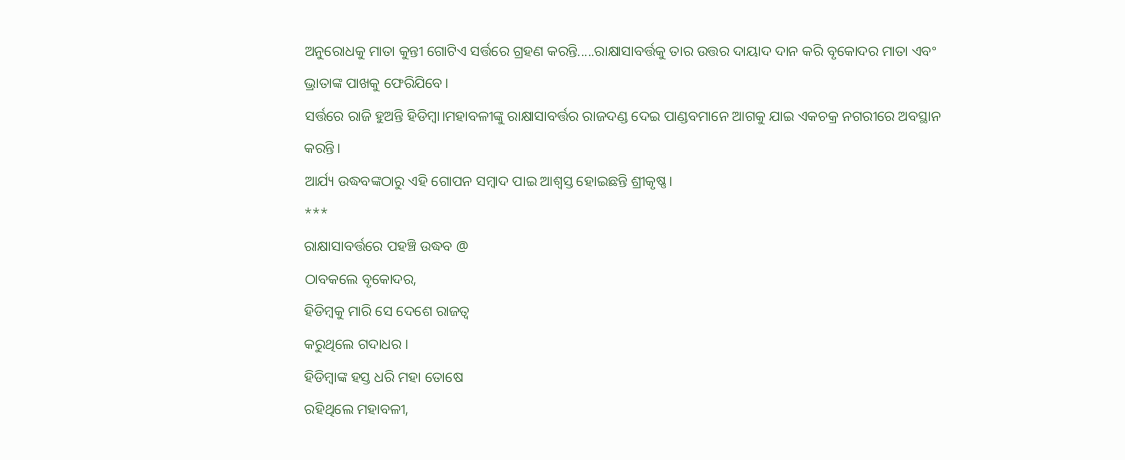ଅନୁରୋଧକୁ ମାତା କୁନ୍ତୀ ଗୋଟିଏ ସର୍ତ୍ତରେ ଗ୍ରହଣ କରନ୍ତି.....ରାକ୍ଷାସାବର୍ତ୍ତକୁ ତାର ଉତ୍ତର ଦାୟାଦ ଦାନ କରି ବୃକୋଦର ମାତା ଏବଂ ଭ୍ରାତାଙ୍କ ପାଖକୁ ଫେରିଯିବେ।
ସର୍ତ୍ତରେ ରାଜି ହୁଅନ୍ତି ହିଡିମ୍ବା।ମହାବଳୀଙ୍କୁ ରାକ୍ଷାସାବର୍ତ୍ତର ରାଜଦଣ୍ଡ ଦେଇ ପାଣ୍ଡବମାନେ ଆଗକୁ ଯାଇ ଏକଚକ୍ର ନଗରୀରେ ଅବସ୍ଥାନ କରନ୍ତି।
ଆର୍ଯ୍ୟ ଉଦ୍ଧବଙ୍କଠାରୁ ଏହି ଗୋପନ ସମ୍ବାଦ ପାଇ ଆଶ୍ବସ୍ତ ହୋଇଛନ୍ତି ଶ୍ରୀକୃଷ୍ଣ।
***
ରାକ୍ଷାସାବର୍ତ୍ତରେ ପହଞ୍ଚି ଉଦ୍ଧବ @
ଠାବକଲେ ବୃକୋଦର,
ହିଡିମ୍ବକୁ ମାରି ସେ ଦେଶେ ରାଜତ୍ବ
କରୁଥିଲେ ଗଦାଧର।
ହିଡିମ୍ବାଙ୍କ ହସ୍ତ ଧରି ମହା ତୋଷେ
ରହିଥିଲେ ମହାବଳୀ,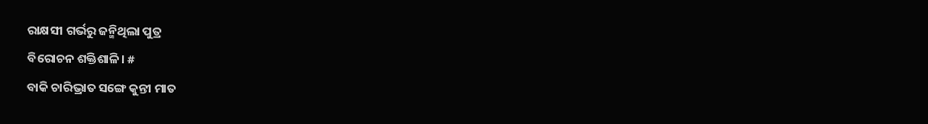ରାକ୍ଷସୀ ଗର୍ଭରୁ ଜନ୍ମିଥିଲା ପୁତ୍ର
ବିରୋଚନ ଶକ୍ତିଶାଳି। #
ବାକି ଚାରିଭ୍ରାତ ସଙ୍ଗେ କୁନ୍ତୀ ମାତ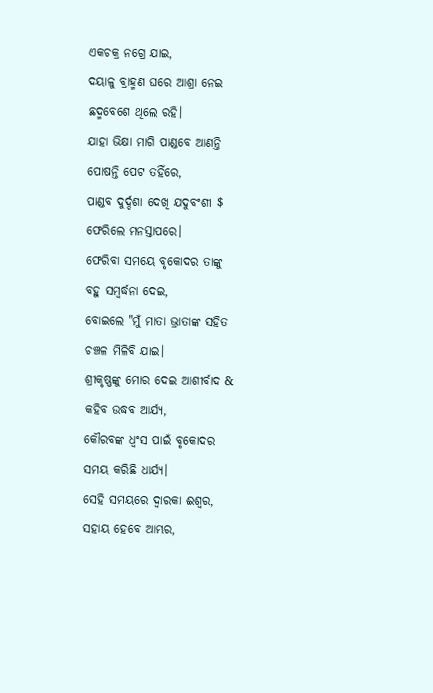ଏକଚକ୍ର ନଗ୍ରେ ଯାଇ,
ଦୟାଳୁ ବ୍ରାହ୍ମଣ ଘରେ ଆଶ୍ରା ନେଇ
ଛଦ୍ମବେଶେ ଥିଲେ ରହି।
ଯାହା ଭିକ୍ଷା ମାଗି ପାଣ୍ଡବେ ଆଣନ୍ତି
ପୋଷନ୍ତି ପେଟ ତହିଁରେ,
ପାଣ୍ଡବ ଦୁର୍ଦ୍ଦଶା ଦେଖି ଯଦୁବଂଶୀ $
ଫେରିଲେ ମନସ୍ତାପରେ।
ଫେରିବା ସମୟେ ବୃକୋଦର ତାଙ୍କୁ
ବହୁ ସମ୍ବର୍ଦ୍ଧନା ଦେଇ,
ବୋଇଲେ "ମୁଁ ମାତା ଭ୍ରାତାଙ୍କ ସହିତ
ଚଞ୍ଚଳ ମିଳିବି ଯାଇ।
ଶ୍ରୀକୃଷ୍ଣଙ୍କୁ ମୋର ଦେଇ ଆଶୀର୍ବାଦ &
କହିବ ଉଦ୍ଧବ ଆର୍ଯ୍ୟ,
କୌରବଙ୍କ ଧ୍ବଂସ ପାଇଁ ବୃକୋଦର
ସମୟ କରିଛି ଧାର୍ଯ୍ୟ।
ସେହି ସମୟରେ ଦ୍ବାରକା ଈଶ୍ବର,
ସହାୟ ହେବେ ଆମ୍ଭର,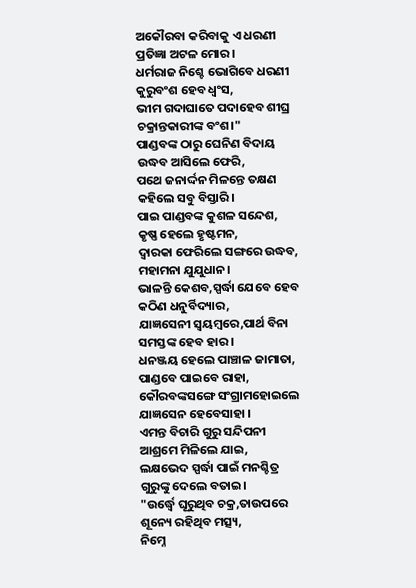ଅକୌରବା କରିବାକୁ ଏ ଧରଣୀ
ପ୍ରତିଜ୍ଞା ଅଟଳ ମୋର।
ଧର୍ମରାଜ ନିଶ୍ଚେ ଭୋଗିବେ ଧରଣୀ
କୁରୁବଂଶ ହେବ ଧ୍ବଂସ,
ଭୀମ ଗଦାଘାତେ ପଦାହେବ ଶୀଘ୍ର
ଚକ୍ରାନ୍ତକାରୀଙ୍କ ବଂଶ।"
ପାଣ୍ଡବଙ୍କ ଠାରୁ ଘେନିଣ ବିଦାୟ
ଉଦ୍ଧବ ଆସିଲେ ଫେରି,
ପଥେ ଜନାର୍ଦ୍ଦନ ମିଳନ୍ତେ ତକ୍ଷଣ
କହିଲେ ସବୁ ବିସ୍ତାରି।
ପାଇ ପାଣ୍ଡବଙ୍କ କୁଶଳ ସନ୍ଦେଶ,
କୃଷ୍ଣ ହେଲେ ହୃଷ୍ଟମନ,
ଦ୍ବାରକା ଫେରିଲେ ସଙ୍ଗରେ ଉଦ୍ଧବ,
ମହାମନା ଯୁଯୁଧାନ।
ଭାଳନ୍ତି କେଶବ,ସ୍ପର୍ଦ୍ଧା ଯେବେ ହେବ
କଠିଣ ଧନୁର୍ବିଦ୍ୟାର,
ଯାଜ୍ଞସେନୀ ସ୍ବୟମ୍ବରେ,ପାର୍ଥ ବିନା
ସମସ୍ତଙ୍କ ହେବ ହାର।
ଧନଞ୍ଜୟ ହେଲେ ପାଞ୍ଚାଳ ଜାମାତା,
ପାଣ୍ଡବେ ପାଇବେ ରାହା,
କୌରବଙ୍କସଙ୍ଗେ ସଂଗ୍ରାମହୋଇଲେ
ଯାଜ୍ଞସେନ ହେବେସାହା ।
ଏମନ୍ତ ବିଚାରି ଗୁରୁ ସନ୍ଦିପନୀ
ଆଶ୍ରମେ ମିଳିଲେ ଯାଇ,
ଲକ୍ଷଭେଦ ସ୍ପର୍ଦ୍ଧା ପାଇଁ ମନଶ୍ଚିତ୍ର
ଗୁରୁଙ୍କୁ ଦେଲେ ବତାଇ।
"ଉର୍ଦ୍ଧ୍ବେ ଘୂରୁଥିବ ଚକ୍ର,ତାଉପରେ
ଶୂନ୍ୟେ ରହିଥିବ ମତ୍ସ୍ୟ,
ନିମ୍ନେ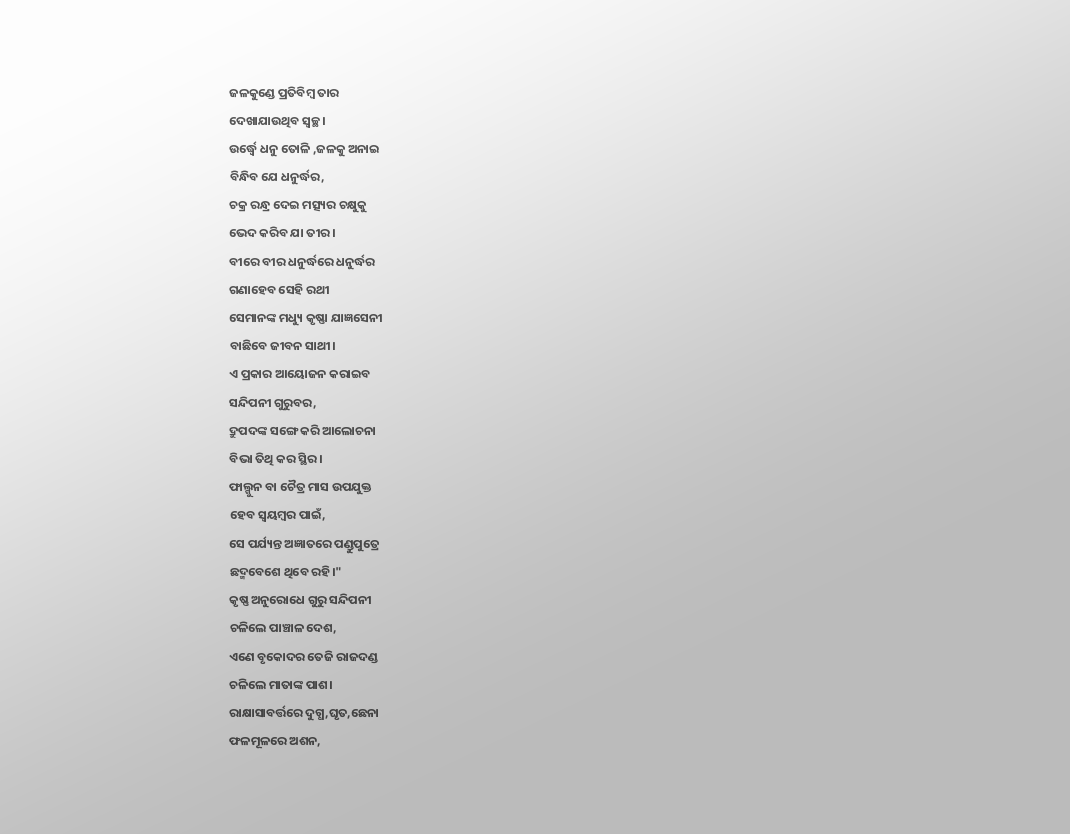ଜଳକୁଣ୍ଡେ ପ୍ରତିବିମ୍ବ ତାର
ଦେଖାଯାଉଥିବ ସ୍ବଚ୍ଛ।
ଉର୍ଦ୍ଧ୍ବେ ଧନୁ ତୋଳି ,ଜଳକୁ ଅନାଇ
ବିନ୍ଧିବ ଯେ ଧନୁର୍ଦ୍ଧର,
ଚକ୍ର ରନ୍ଧ୍ର ଦେଇ ମତ୍ସ୍ୟର ଚକ୍ଷୁକୁ
ଭେଦ କରିବ ଯା ତୀର।
ବୀରେ ବୀର ଧନୁର୍ଦ୍ଧରେ ଧନୁର୍ଦ୍ଧର
ଗଣାହେବ ସେହି ରଥୀ
ସେମାନଙ୍କ ମଧ୍ୟୁ କୃଷ୍ଣା ଯାଜ୍ଞସେନୀ
ବାଛିବେ ଜୀବନ ସାଥୀ।
ଏ ପ୍ରକାର ଆୟୋଜନ କରାଇବ
ସନ୍ଦିପନୀ ଗୁରୁବର,
ଦ୍ରୁପଦଙ୍କ ସଙ୍ଗେ କରି ଆଲୋଚନା
ବିଭା ତିଥି କର ସ୍ଥିର।
ଫାଲ୍ଗୁନ ବା ଚୈତ୍ର ମାସ ଉପଯୁକ୍ତ
ହେବ ସ୍ବୟମ୍ବର ପାଇଁ,
ସେ ପର୍ଯ୍ୟନ୍ତ ଅଜ୍ଞାତରେ ପଣ୍ଡୁପୁତ୍ରେ
ଛଦ୍ମବେଶେ ଥିବେ ରହି।"
କୃଷ୍ଣ ଅନୁରୋଧେ ଗୁରୁ ସନ୍ଦିପନୀ
ଚଳିଲେ ପାଞ୍ଚାଳ ଦେଶ,
ଏଣେ ବୃକୋଦର ତେଜି ରାଜଦଣ୍ଡ
ଚଳିଲେ ମାତାଙ୍କ ପାଶ।
ରାକ୍ଷାସାବର୍ତ୍ତରେ ଦୁଗ୍ଧ,ଘୃତ,ଛେନା
ଫଳମୂଳରେ ଅଶନ,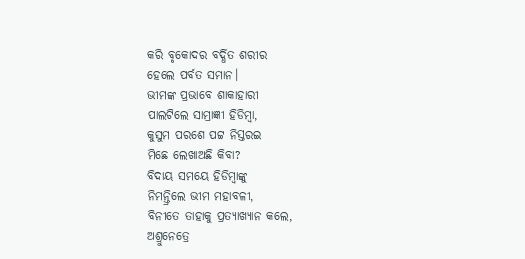କରି ବୃକୋଦର ବର୍ଦ୍ଧିତ ଶରୀର
ହେଲେ ପର୍ବତ ସମାନ।
ଭୀମଙ୍କ ପ୍ରଭାବେ ଶାକାହାରୀ
ପାଲଟିଲେ ସାମ୍ରାଜ୍ଞୀ ହିଡିମ୍ବା,
କୁସୁମ ପରଶେ ପଟ୍ଟ ନିସ୍ତରଇ
ମିଛେ ଲେଖାଅଛି କିବା?
ବିଦାୟ ସମୟେ ହିଡିମ୍ବାଙ୍କୁ
ନିମନ୍ତ୍ରିଲେ ଭୀମ ମହାବଳୀ,
ବିନୀତେ ତାହାକୁ ପ୍ରତ୍ୟାଖ୍ୟାନ କଲେ,
ଅଶ୍ରୁନେତ୍ରେ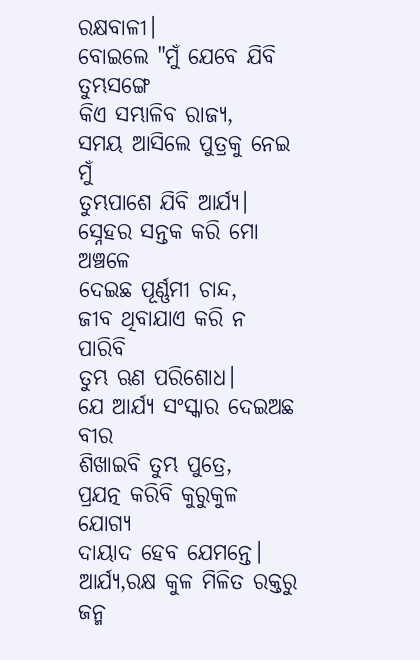ରକ୍ଷବାଳୀ।
ବୋଇଲେ "ମୁଁ ଯେବେ ଯିବି ତୁମ୍ଭସଙ୍ଗେ
କିଏ ସମ୍ଭାଳିବ ରାଜ୍ୟ,
ସମୟ ଆସିଲେ ପୁତ୍ରକୁ ନେଇ ମୁଁ
ତୁମ୍ଭପାଶେ ଯିବି ଆର୍ଯ୍ୟ।
ସ୍ନେହର ସନ୍ତକ କରି ମୋ ଅଞ୍ଚଳେ
ଦେଇଛ ପୂର୍ଣ୍ଣମୀ ଚାନ୍ଦ,
ଜୀବ ଥିବାଯାଏ କରି ନ ପାରିବି
ତୁମ୍ଭ ଋଣ ପରିଶୋଧ।
ଯେ ଆର୍ଯ୍ୟ ସଂସ୍କାର ଦେଇଅଛ ବୀର
ଶିଖାଇବି ତୁମ୍ଭ ପୁତ୍ରେ,
ପ୍ରଯତ୍ନ କରିବି କୁରୁକୁଳ ଯୋଗ୍ୟ
ଦାୟାଦ ହେବ ଯେମନ୍ତେ।
ଆର୍ଯ୍ୟ,ରକ୍ଷ କୁଳ ମିଳିତ ରକ୍ତରୁ
ଜନ୍ମ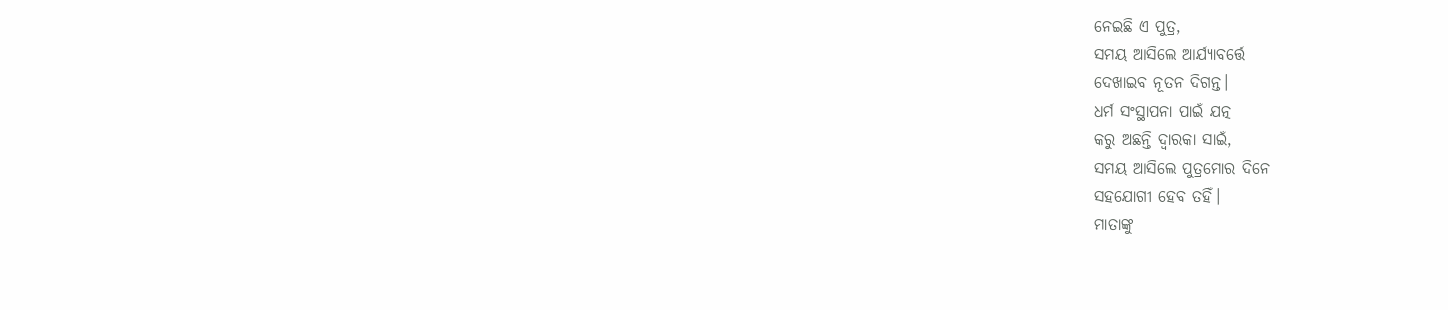ନେଇଛି ଏ ପୁତ୍ର,
ସମୟ ଆସିଲେ ଆର୍ଯ୍ୟାବର୍ତ୍ତେ
ଦେଖାଇବ ନୂତନ ଦିଗନ୍ତ।
ଧର୍ମ ସଂସ୍ଥାପନା ପାଇଁ ଯତ୍ନ
କରୁ ଅଛନ୍ତି ଦ୍ବାରକା ସାଇଁ,
ସମୟ ଆସିଲେ ପୁତ୍ରମୋର ଦିନେ
ସହଯୋଗୀ ହେବ ତହିଁ।
ମାତାଙ୍କୁ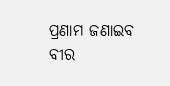ପ୍ରଣାମ ଜଣାଇବ ବୀର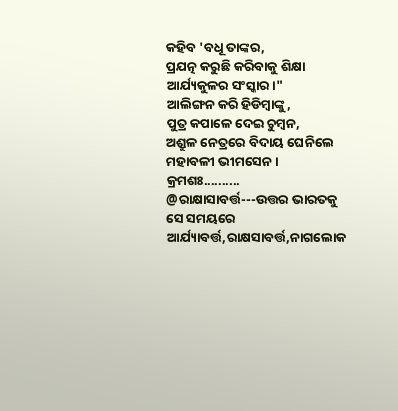କହିବ 'ବଧୂ ତାଙ୍କର,
ପ୍ରଯତ୍ନ କରୁଛି କରିବାକୁ ଶିକ୍ଷା
ଆର୍ଯ୍ୟକୁଳର ସଂସ୍କାର।"
ଆଲିଙ୍ଗନ କରି ହିଡିମ୍ବାଙ୍କୁ,
ପୁତ୍ର କପାଳେ ଦେଇ ଚୁମ୍ବନ,
ଅଶ୍ରୁଳ ନେତ୍ରରେ ବିଦାୟ ଘେନିଲେ
ମହାବଳୀ ଭୀମସେନ।
କ୍ରମଶଃ..........
@ରାକ୍ଷାସାବର୍ତ୍ତ---ଉତ୍ତର ଭାରତକୁ ସେ ସମୟରେ ଆର୍ଯ୍ୟାବର୍ତ୍ତ,ରାକ୍ଷସାବର୍ତ୍ତ,ନାଗଲୋକ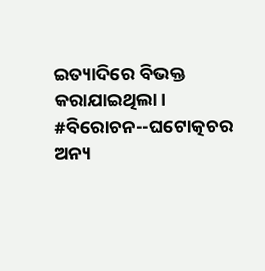ଇତ୍ୟାଦିରେ ବିଭକ୍ତ କରାଯାଇଥିଲା।
#ବିରୋଚନ--ଘଟୋତ୍କଚର ଅନ୍ୟ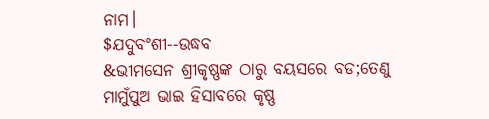ନାମ।
$ଯଦୁବଂଶୀ--ଉଦ୍ଧବ
&ଭୀମସେନ ଶ୍ରୀକୃଷ୍ଣଙ୍କ ଠାରୁ ବୟସରେ ବଡ;ତେଣୁ ମାମୁଁପୁଅ ଭାଇ ହିସାବରେ କୃଷ୍ଣ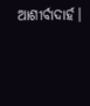ଆଶୀର୍ବାଦାର୍ହ।